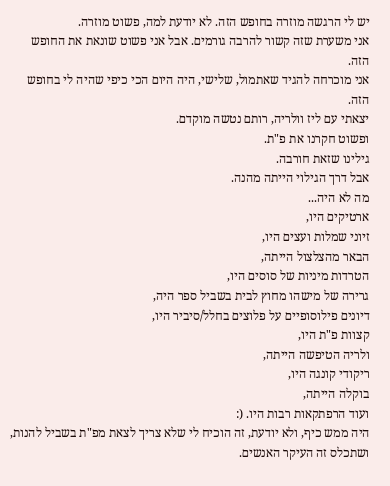יש לי הרגשה מוזרה בחופש הזה. לא יודעת למה, פשוט מוזרה.
אני משערת שזה קשור להרבה גורמים. אבל אני פשוט שונאת את החופש הזה.
אני מוכרחה להגיד שאתמול, שלישי, היה היום הכי כיפי שהיה לי בחופש הזה.
יצאתי עם ליז וולריה, רותם נטשה מוקדם.
ופשוט חקרנו את פ"ת.
גילינו שזאת חורבה.
אבל דרך הגילוי הייתה מהנה.
מה לא היה...
ארטיקים היו,
זיוני שמלות ועצים היו,
הבאר מהצלצול הייתה,
הטרדות מיניות של סוסים היו,
גרירה של מישהו מחוץ לבית בשביל ספר היה,
דיונים פילוסופיים על פלוצים בחלל/סיביר היו,
קצוות פ"ת היו,
ולריה הטיפשה הייתה,
ריקודי קונגה היו,
בוקלה הייתה,
ועוד הרפתקאות רבות היו. (:
היה ממש כיף, ולא יודעת, זה הוכיח לי שלא צריך לצאת מפ"ת בשביל להנות, ושתכלס זה העיקר האנשים.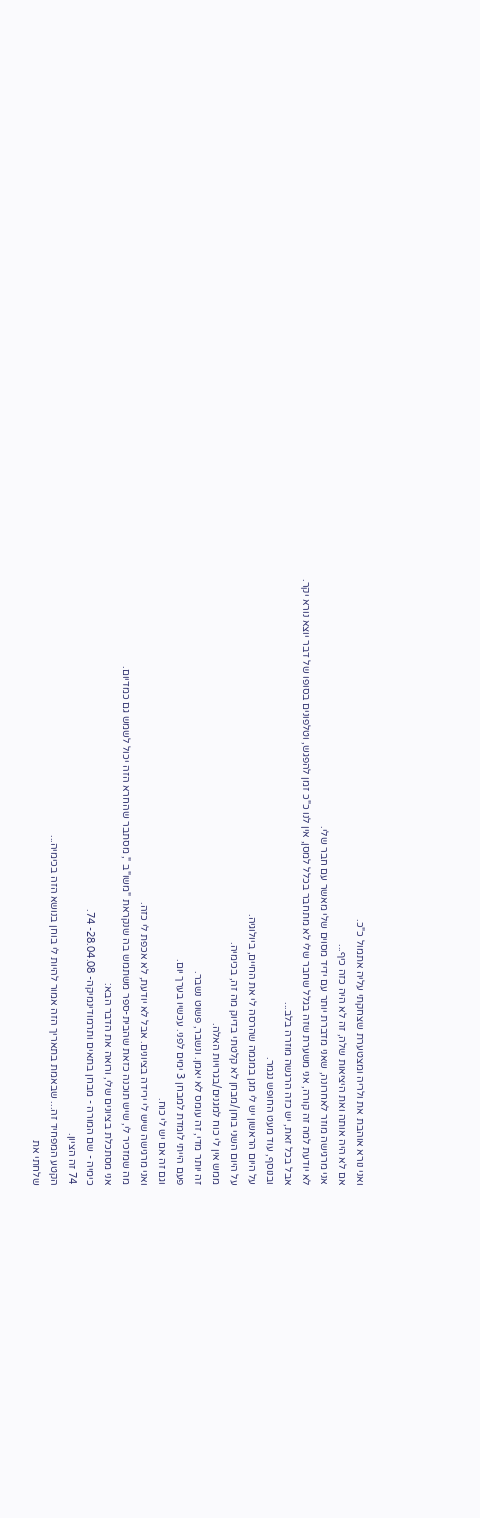ואני נורא אוהבת את ולריה ומצטערת שצחקתי עליה אתמול כ"כ.
אם לא היה אותה ואת היציאות שלה, זה לא היה כזה כיף...
אני מרגישה מוזר לאחרונה, שאני מדברת יותר עם ידיד מסוים שלי מאשר עם חבר שלי.
לא יודעת למה זה קורה, אני משערת שזה בגלל שחבר שלי לא מתחבר בכלל למסן, אין לנו כ"כ זמן להפגש, וטלפונים בסופו של דבר יוצא נורא יקר.
אבל בכל זאת, יש כזה הרגשה מוזרה בלב...
ובנוסף, עוד מעט החופש נגמר.
על היום הראשון יש לי מגן במגמה שהרסה לי את החיים, ביולוגיה.
על היום השני בוחן/מבחן לא קלטתי בדיוק מה זה, בכימיה.
ממש אין לי כוח למגנים/בגרויות האלה.
זה יותר מדי, זה עומס לא יאמן. ונשבר, פשוט נשבר.
פעם הייתי לומדת למבחן 3 ימים לפני. עכשיו בערך יום.
וגם זה אם יש לי כוח.
ואני מרגישה שיש לי ירידה בציונים. אבל לא יודעת, לא אכפת לי כזה.
מה שמזכיר לי, שיש תוכנה כזאת שהבית-ספר משתמש בה שנקראת "משו"ב ", מסתבר שהחרא הזה יכול לשמש גם כמדיום.
אני מסתכלת בציונים שלי, ורואה את הדבר הבא:
כימיה - שם המורה - מבחן בתאים ותרמודינמיקה- 28.04.08- 74.
74 זה הציון.
הקטע המפחיד זה... שבאמת בתאריך הזה אמור להיות לי בוחן בנושא הזה בכימיה...
שלחתי את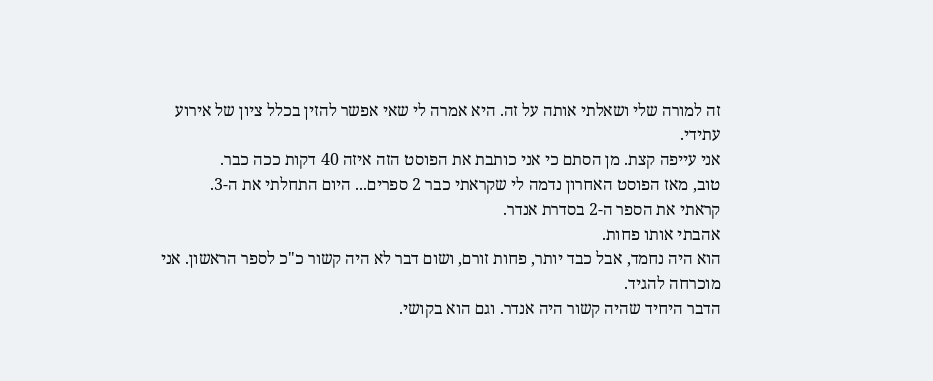זה למורה שלי ושאלתי אותה על זה. היא אמרה לי שאי אפשר להזין בכלל ציון של אירוע עתידי.
אני עייפה קצת. מן הסתם כי אני כותבת את הפוסט הזה איזה 40 דקות ככה כבר.
טוב, מאז הפוסט האחרון נדמה לי שקראתי כבר 2 ספרים... היום התחלתי את ה-3.
קראתי את הספר ה-2 בסדרת אנדר.
אהבתי אותו פחות.
הוא היה נחמד, אבל כבד יותר, פחות זורם, ושום דבר לא היה קשור כ"כ לספר הראשון. אני מוכרחה להגיד.
הדבר היחיד שהיה קשור היה אנדר. וגם הוא בקושי.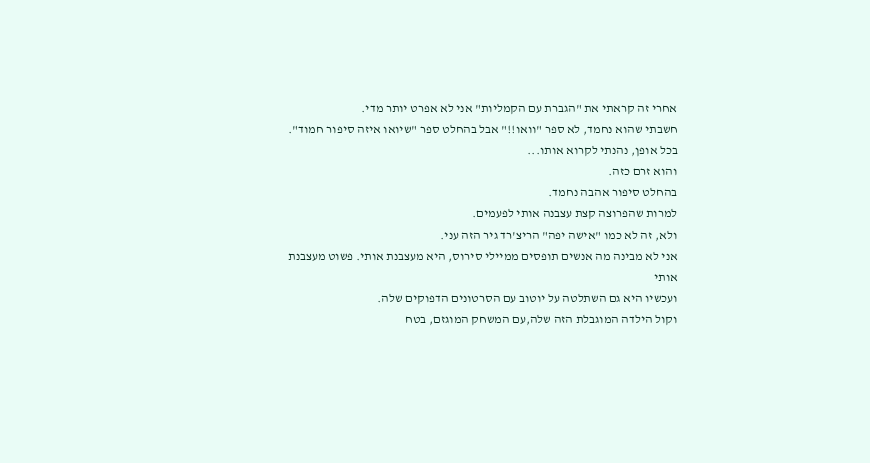אחרי זה קראתי את "הגברת עם הקמליות" אני לא אפרט יותר מדי.
חשבתי שהוא נחמד, לא ספר "וואו!!" אבל בהחלט ספר "שיואו איזה סיפור חמוד".
בכל אופן, נהנתי לקרוא אותו...
והוא זרם כזה.
בהחלט סיפור אהבה נחמד.
למרות שהפרוצה קצת עצבנה אותי לפעמים.
ולא, זה לא כמו "אישה יפה" הריצ'רד גיר הזה עני.
אני לא מבינה מה אנשים תופסים ממיילי סירוס, היא מעצבנת אותי. פשוט מעצבנת אותי
ועכשיו היא גם השתלטה על יוטוב עם הסרטונים הדפוקים שלה.
וקול הילדה המוגבלת הזה שלה,עם המשחק המוגזם, בטח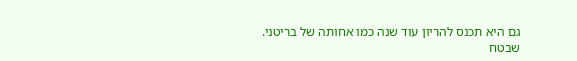גם היא תכנס להריון עוד שנה כמו אחותה של בריטני.
שבטח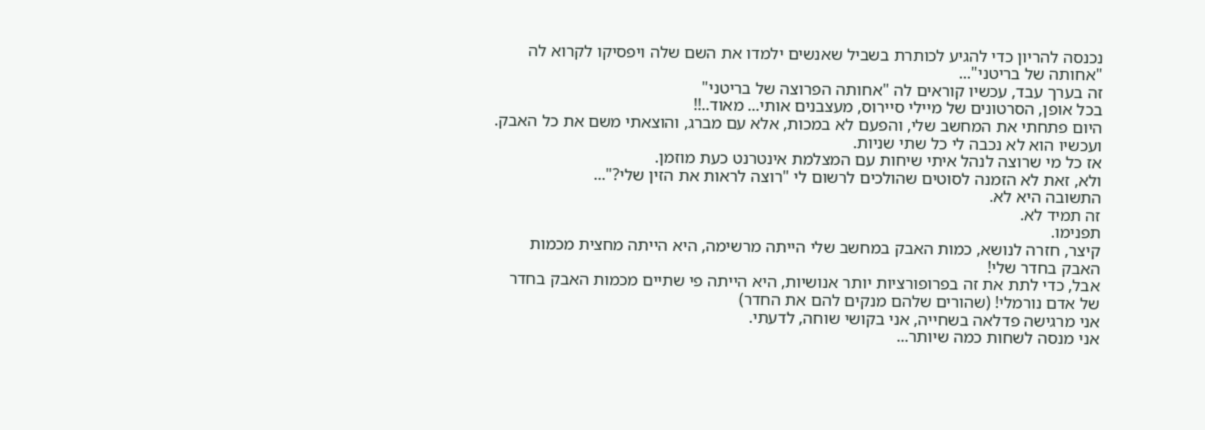נכנסה להריון כדי להגיע לכותרת בשביל שאנשים ילמדו את השם שלה ויפסיקו לקרוא לה "אחותה של בריטני"...
זה בערך עבד, עכשיו קוראים לה "אחותה הפרוצה של בריטני"
בכל אופן, הסרטונים של מיילי סיירוס, מעצבנים אותי... מאוד..!!
היום פתחתי את המחשב שלי, והפעם לא במכות, אלא עם מברג, והוצאתי משם את כל האבק.
ועכשיו הוא לא נכבה לי כל שתי שניות.
אז כל מי שרוצה לנהל איתי שיחות עם המצלמת אינטרנט כעת מוזמן.
ולא, זאת לא הזמנה לסוטים שהולכים לרשום לי "רוצה לראות את הזין שלי?"...
התשובה היא לא.
זה תמיד לא.
תפנימו.
קיצר, חזרה לנושא, כמות האבק במחשב שלי הייתה מרשימה, היא הייתה מחצית מכמות האבק בחדר שלי!
אבל, כדי לתת את זה בפרופורציות יותר אנושיות, היא הייתה פי שתיים מכמות האבק בחדר של אדם נורמלי! (שהורים שלהם מנקים להם את החדר)
אני מרגישה פדלאה בשחייה, אני בקושי שוחה, לדעתי.
אני מנסה לשחות כמה שיותר...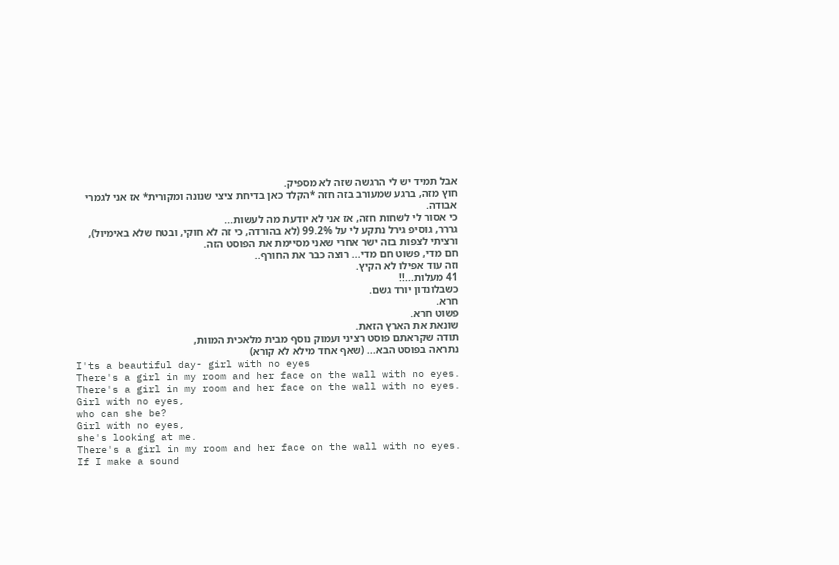אבל תמיד יש לי הרגשה שזה לא מספיק.
חוץ מזה, ברגע שמעורב בזה חזה *הקלד כאן בדיחת ציצי שנונה ומקורית* אז אני לגמרי אבודה.
כי אסור לי לשחות חזה, אז אני לא יודעת מה לעשות...
גררר, גוסיפ גירל נתקע לי על 99.2% (לא בהורדה, כי זה לא חוקי, ובטח שלא באימיול), ורציתי לצפות בזה ישר אחרי שאני מסיימת את הפוסט הזה.
חם מדי, פשוט חם מדי... רוצה כבר את החורף..
וזה עוד אפילו לא הקיץ.
41 מעלות...!!
כשבלונדון יורד גשם.
חרא.
פשוט חרא.
שונאת את הארץ הזאת.
תודה שקראתם פוסט רציני ועמוק נוסף מבית מלאכית המוות,
נתראה בפוסט הבא... (שאף אחד מילא לא קורא)
I'ts a beautiful day- girl with no eyes
There's a girl in my room and her face on the wall with no eyes.
There's a girl in my room and her face on the wall with no eyes.
Girl with no eyes,
who can she be?
Girl with no eyes,
she's looking at me.
There's a girl in my room and her face on the wall with no eyes.
If I make a sound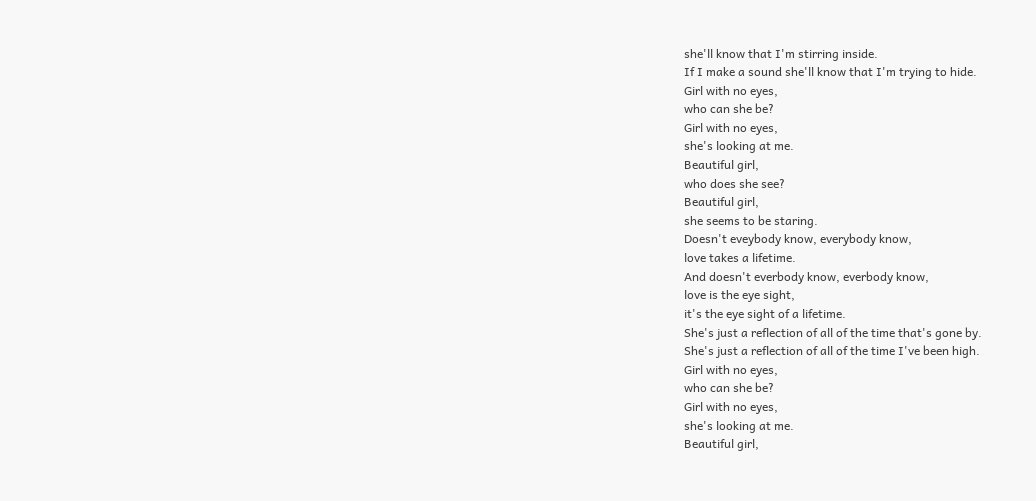she'll know that I'm stirring inside.
If I make a sound she'll know that I'm trying to hide.
Girl with no eyes,
who can she be?
Girl with no eyes,
she's looking at me.
Beautiful girl,
who does she see?
Beautiful girl,
she seems to be staring.
Doesn't eveybody know, everybody know,
love takes a lifetime.
And doesn't everbody know, everbody know,
love is the eye sight,
it's the eye sight of a lifetime.
She's just a reflection of all of the time that's gone by.
She's just a reflection of all of the time I've been high.
Girl with no eyes,
who can she be?
Girl with no eyes,
she's looking at me.
Beautiful girl,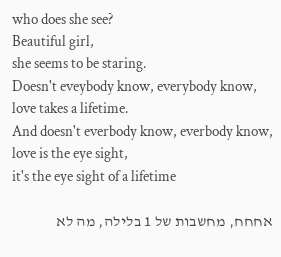who does she see?
Beautiful girl,
she seems to be staring.
Doesn't eveybody know, everybody know,
love takes a lifetime.
And doesn't everbody know, everbody know,
love is the eye sight,
it's the eye sight of a lifetime

אחחח, מחשבות של 1 בלילה, מה לא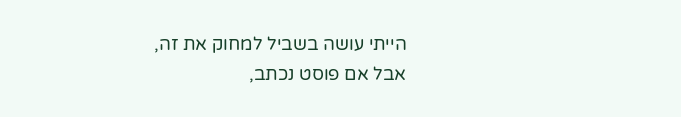הייתי עושה בשביל למחוק את זה, אבל אם פוסט נכתב,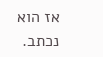אז הוא נכתב.